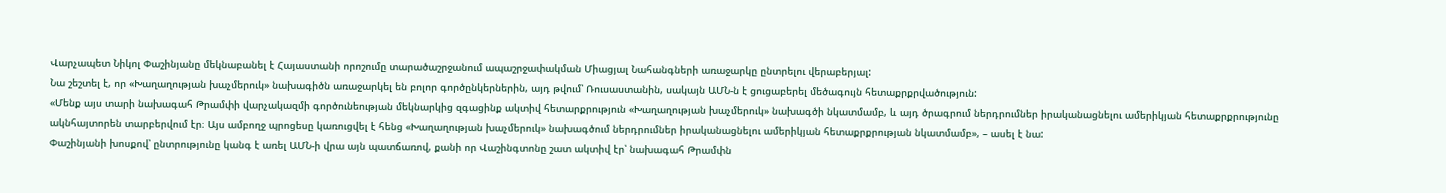Վարչապետ Նիկոլ Փաշինյանը մեկնաբանել է Հայաստանի որոշումը տարածաշրջանում ապաշրջափակման Միացյալ Նահանգների առաջարկը ընտրելու վերաբերյալ:
Նա շեշտել է, որ «Խաղաղության խաչմերուկ» նախագիծն առաջարկել են բոլոր գործընկերներին, այդ թվում՝ Ռուսաստանին, սակայն ԱՄՆ-ն է ցուցաբերել մեծագույն հետաքրքրվածություն:
«Մենք այս տարի նախագահ Թրամփի վարչակազմի գործունեության մեկնարկից զգացինք ակտիվ հետարքրություն «Խաղաղության խաչմերուկ» նախագծի նկատմամբ, և այդ ծրագրում ներդրումներ իրականացնելու ամերիկյան հետաքրքրությունը ակնհայտորեն տարբերվում էր։ Այս ամբողջ պրոցեսը կառուցվել է հենց «Խաղաղության խաչմերուկ» նախագծում ներդրումներ իրականացնելու ամերիկյան հետաքրքրության նկատմամբ», – ասել է նա:
Փաշինյանի խոսքով՝ ընտրությունը կանգ է առել ԱՄՆ-ի վրա այն պատճառով, քանի որ Վաշինգտոնը շատ ակտիվ էր՝ նախագահ Թրամփն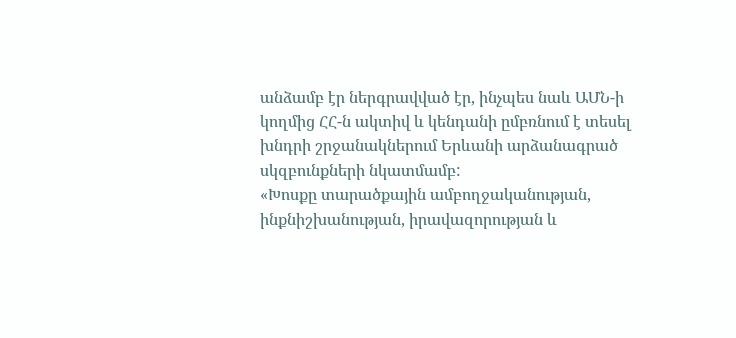անձամբ էր ներգրավված էր, ինչպես նաև ԱՄՆ-ի կողմից ՀՀ-ն ակտիվ և կենդանի ըմբռնում է տեսել խնդրի շրջանակներում Երևանի արձանագրած սկզբունքների նկատմամբ:
«Խոսքը տարածքային ամբողջականության, ինքնիշխանության, իրավազորության և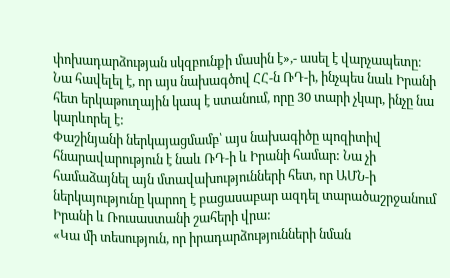փոխադարձության սկզբունքի մասին է»,- ասել է վարչապետը։
Նա հավելել է, որ այս նախագծով ՀՀ-ն ՌԴ-ի, ինչպես նաև Իրանի հետ երկաթուղային կապ է ստանում, որը 30 տարի չկար, ինչը նա կարևորել է:
Փաշինյանի ներկայացմամբ՝ այս նախագիծը պոզիտիվ հնարավարություն է նաև ՌԴ-ի և Իրանի համար: Նա չի համաձայնել այն մտավախությունների հետ, որ ԱՄՆ-ի ներկայությունը կարող է բացասաբար ազդել տարածաշրջանում Իրանի և Ռուսաստանի շահերի վրա:
«Կա մի տեսություն, որ իրադարձությունների նման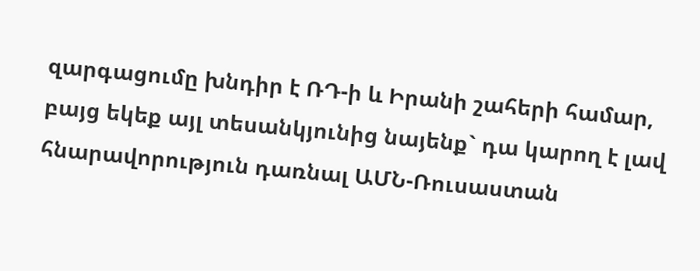զարգացումը խնդիր է ՌԴ-ի և Իրանի շահերի համար, բայց եկեք այլ տեսանկյունից նայենք` դա կարող է լավ հնարավորություն դառնալ ԱՄՆ-Ռուսաստան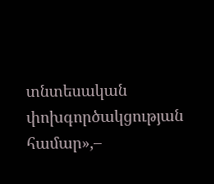տնտեսական փոխգործակցության համար»,–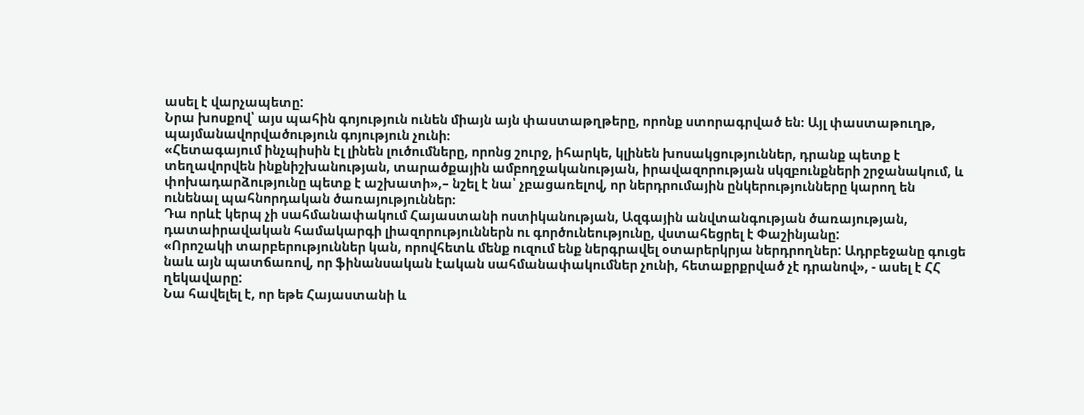ասել է վարչապետը:
Նրա խոսքով՝ այս պահին գոյություն ունեն միայն այն փաստաթղթերը, որոնք ստորագրված են։ Այլ փաստաթուղթ, պայմանավորվածություն գոյություն չունի։
«Հետագայում ինչպիսին էլ լինեն լուծումները, որոնց շուրջ, իհարկե, կլինեն խոսակցություններ, դրանք պետք է տեղավորվեն ինքնիշխանության, տարածքային ամբողջականության, իրավազորության սկզբունքների շրջանակում, և փոխադարձությունը պետք է աշխատի»,– նշել է նա՝ չբացառելով, որ ներդրումային ընկերությունները կարող են ունենալ պահնորդական ծառայություններ։
Դա որևէ կերպ չի սահմանափակում Հայաստանի ոստիկանության, Ազգային անվտանգության ծառայության, դատաիրավական համակարգի լիազորություններն ու գործունեությունը, վստահեցրել է Փաշինյանը:
«Որոշակի տարբերություններ կան, որովհետև մենք ուզում ենք ներգրավել օտարերկրյա ներդրողներ: Ադրբեջանը գուցե նաև այն պատճառով, որ ֆինանսական էական սահմանափակումներ չունի, հետաքրքրված չէ դրանով», - ասել է ՀՀ ղեկավարը:
Նա հավելել է, որ եթե Հայաստանի և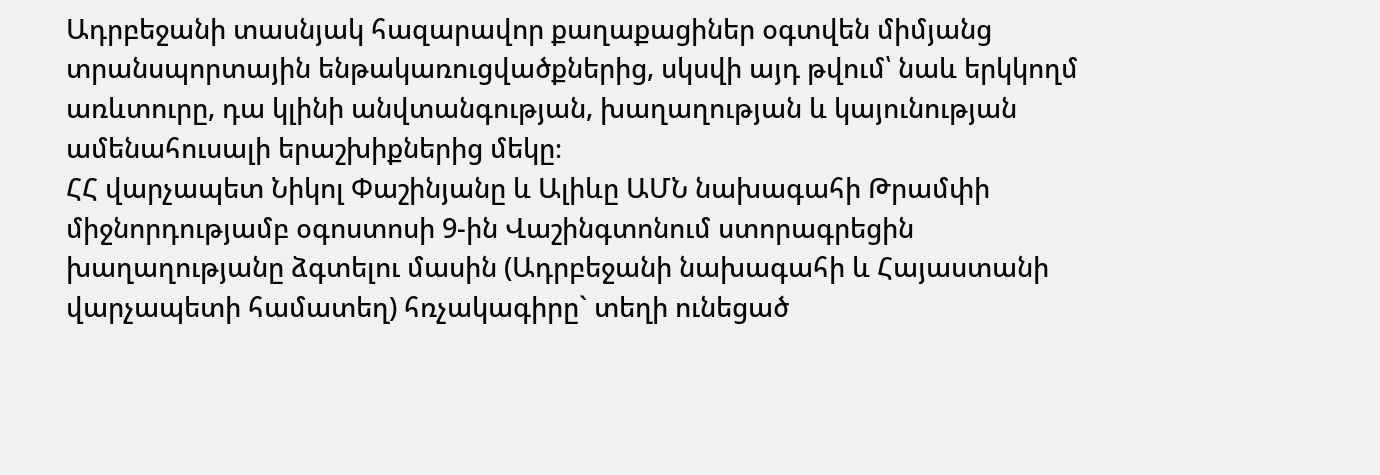Ադրբեջանի տասնյակ հազարավոր քաղաքացիներ օգտվեն միմյանց տրանսպորտային ենթակառուցվածքներից, սկսվի այդ թվում՝ նաև երկկողմ առևտուրը, դա կլինի անվտանգության, խաղաղության և կայունության ամենահուսալի երաշխիքներից մեկը։
ՀՀ վարչապետ Նիկոլ Փաշինյանը և Ալիևը ԱՄՆ նախագահի Թրամփի միջնորդությամբ օգոստոսի 9-ին Վաշինգտոնում ստորագրեցին խաղաղությանը ձգտելու մասին (Ադրբեջանի նախագահի և Հայաստանի վարչապետի համատեղ) հռչակագիրը` տեղի ունեցած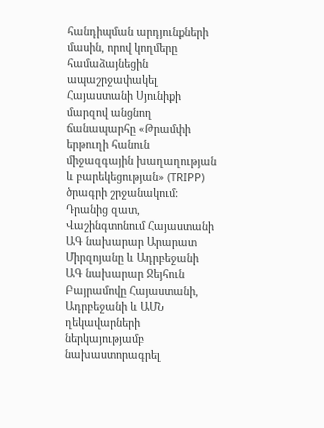հանդիպման արդյունքների մասին, որով կողմերը համաձայնեցին ապաշրջափակել Հայաստանի Սյունիքի մարզով անցնող ճանապարհը «Թրամփի երթուղի հանուն միջազգային խաղաղության և բարեկեցության» (TRIPP) ծրագրի շրջանակում։
Դրանից զատ, Վաշինգտոնում Հայաստանի ԱԳ նախարար Արարատ Միրզոյանը և Ադրբեջանի ԱԳ նախարար Ջեյհուն Բայրամովը Հայաստանի, Ադրբեջանի և ԱՄՆ ղեկավարների ներկայությամբ նախաստորագրել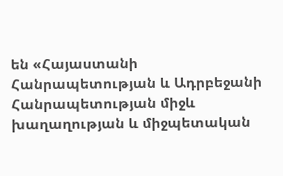են «Հայաստանի Հանրապետության և Ադրբեջանի Հանրապետության միջև խաղաղության և միջպետական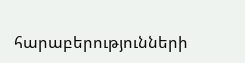հարաբերությունների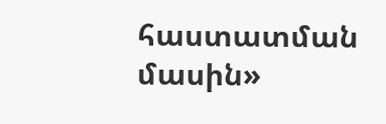հաստատման մասին»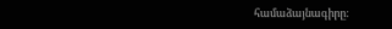համաձայնագիրը: